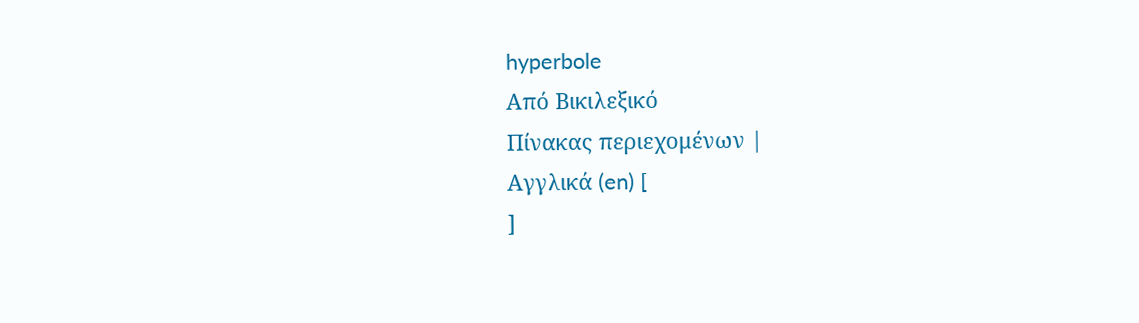hyperbole
Από Βικιλεξικό
Πίνακας περιεχομένων |
Αγγλικά (en) [
]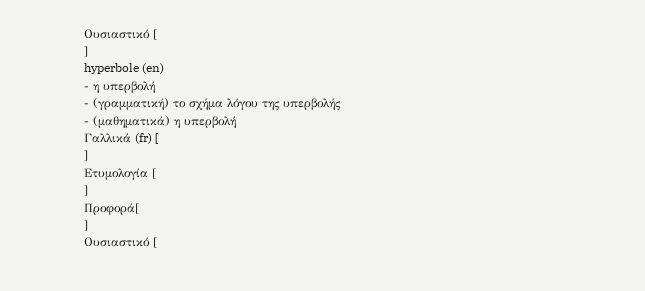Ουσιαστικό [
]
hyperbole (en)
- η υπερβολή
- (γραμματική) το σχήμα λόγου της υπερβολής
- (μαθηματικά) η υπερβολή
Γαλλικά (fr) [
]
Ετυμολογία [
]
Προφορά[
]
Ουσιαστικό [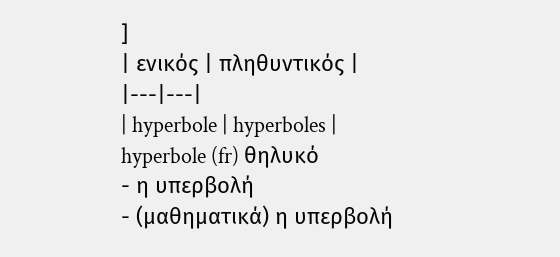]
| ενικός | πληθυντικός |
|---|---|
| hyperbole | hyperboles |
hyperbole (fr) θηλυκό
- η υπερβολή
- (μαθηματικά) η υπερβολή